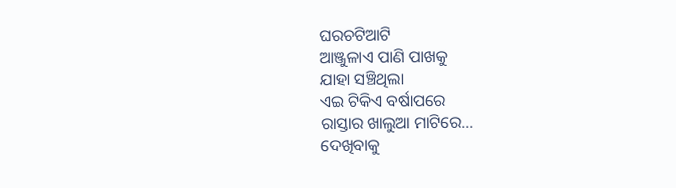ଘରଚଟିଆଟି
ଆଞ୍ଜୁଳାଏ ପାଣି ପାଖକୁ
ଯାହା ସଞ୍ଚିଥିଲା
ଏଇ ଟିକିଏ ବର୍ଷାପରେ
ରାସ୍ତାର ଖାଲୁଆ ମାଟିରେ...
ଦେଖିବାକୁ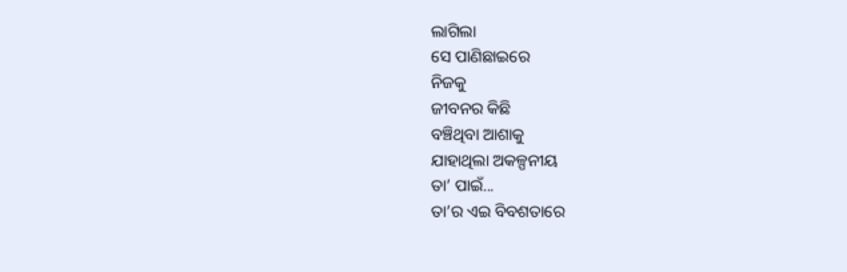ଲାଗିଲା
ସେ ପାଣିଛାଇରେ
ନିଜକୁ
ଜୀବନର କିଛି
ବଞ୍ଚିଥିବା ଆଶାକୁ
ଯାହାଥିଲା ଅକଳ୍ପନୀୟ
ତା’ ପାଇଁ...
ତା’ର ଏଇ ବିବଶତାରେ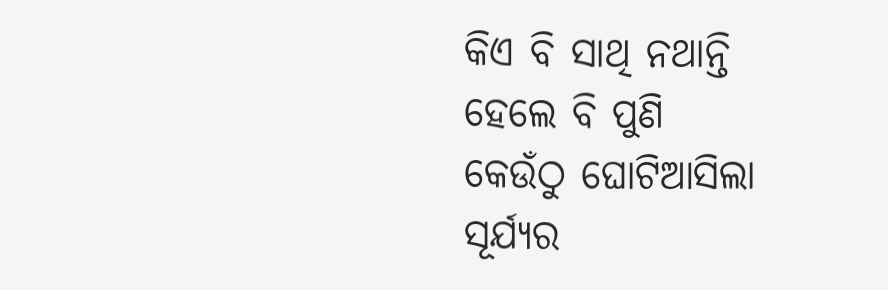କିଏ ବି ସାଥି ନଥାନ୍ତି
ହେଲେ ବି ପୁଣି
କେଉଁଠୁ ଘୋଟିଆସିଲା
ସୂର୍ଯ୍ୟର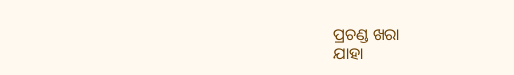ପ୍ରଚଣ୍ଡ ଖରା
ଯାହା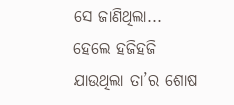ସେ ଜାଣିଥିଲା...
ହେଲେ ହଜିହଜି
ଯାଉଥିଲା ତା’ର ଶୋଷ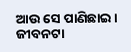ଆଉ ସେ ପାଣିଛାଇ।
ଜୀବନଟା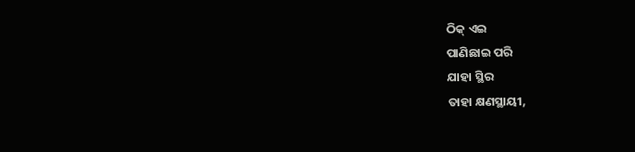ଠିକ୍ ଏଇ
ପାଣିଛାଇ ପରି
ଯାହା ସ୍ଥିର
ତାହା କ୍ଷଣସ୍ଥାୟୀ,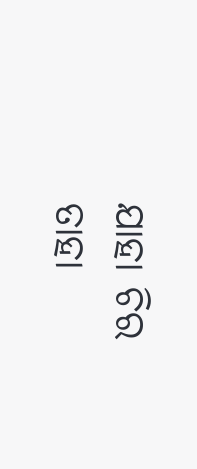ଯାହା ଚିର
ତାହା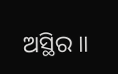ଅସ୍ଥିର ॥